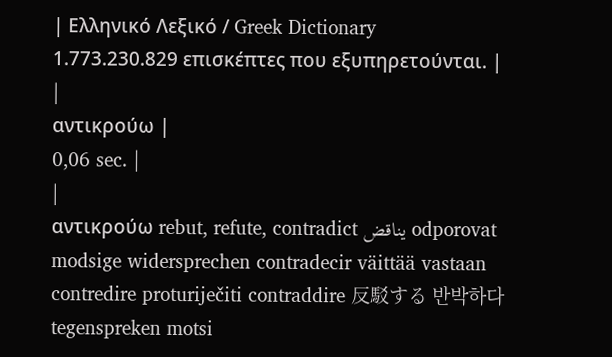| Ελληνικό Λεξικό / Greek Dictionary 1.773.230.829 επισκέπτες που εξυπηρετούνται. |
|
αντικρούω |
0,06 sec. |
|
αντικρούω rebut, refute, contradict يناقض odporovat modsige widersprechen contradecir väittää vastaan contredire proturiječiti contraddire 反駁する 반박하다 tegenspreken motsi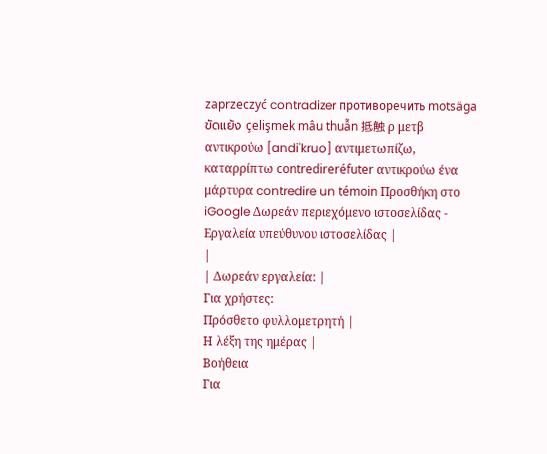zaprzeczyć contradizer противоречить motsäga ขัดแย้ง çelişmek mâu thuẫn 抵触 ρ μετβ αντικρούω [andi'kruo] αντιμετωπίζω, καταρρίπτω contredireréfuter αντικρούω ένα μάρτυρα contredire un témoin Προσθήκη στο iGoogle Δωρεάν περιεχόμενο ιστοσελίδας - Εργαλεία υπεύθυνου ιστοσελίδας |
|
| Δωρεάν εργαλεία: |
Για χρήστες:
Πρόσθετο φυλλομετρητή |
Η λέξη της ημέρας |
Βοήθεια
Για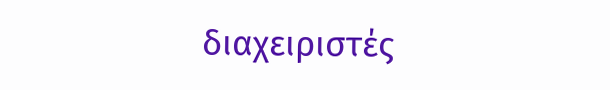διαχειριστές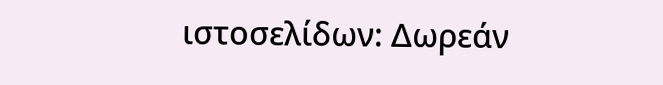ιστοσελίδων: Δωρεάν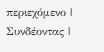περιεχόμενο | Συνδέοντας |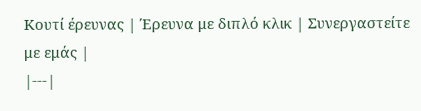Κουτί έρευνας | Έρευνα με διπλό κλικ | Συνεργαστείτε με εμάς |
|---|